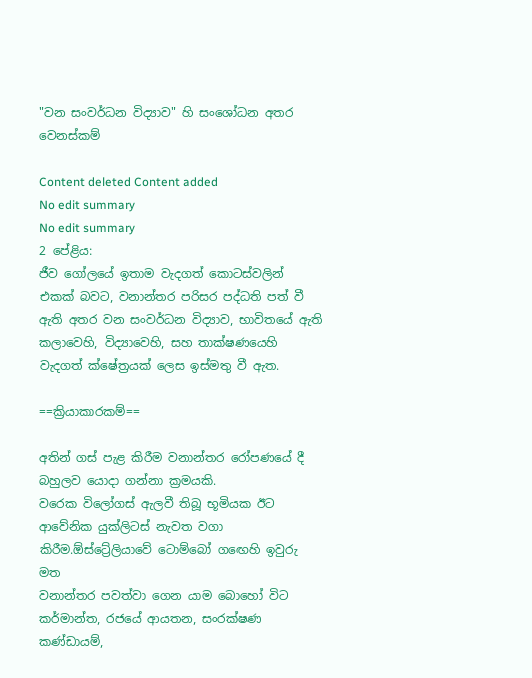"වන සංවර්ධන විද්‍යාව" හි සංශෝධන අතර වෙනස්කම්

Content deleted Content added
No edit summary
No edit summary
2 පේළිය:
ජීව ගෝලයේ ඉතාම වැදගත් කොටස්වලින් එකක් බවට, වනාන්තර පරිසර පද්ධති පත් වී ඇති අතර වන සංවර්ධන විද්‍යාව, භාවිතයේ ඇති කලාවෙහි, විද්‍යාවෙහි, සහ තාක්ෂණයෙහි වැදගත් ක්ෂේත්‍රයක් ලෙස ඉස්මතු වී ඇත.

==ක්‍රියාකාරකම්==

අතින් ගස් පැළ කිරීම වනාන්තර රෝපණයේ දී බහුලව යොදා ගන්නා ක්‍රමයකි.
වරෙක විලෝගස් ඇලවී තිබූ භූමියක ඊට ආවේනික යුක්ලිටස් නැවත වගා කිරීම.ඕස්ට්‍රේලියාවේ ටොම්බෝ ග‍ඟෙහි ඉවුරු මත
වනාන්තර පවත්වා ගෙන යාම බොහෝ විට කර්මාන්ත, රජයේ ආයතන, සංරක්ෂණ කණ්ඩායම්,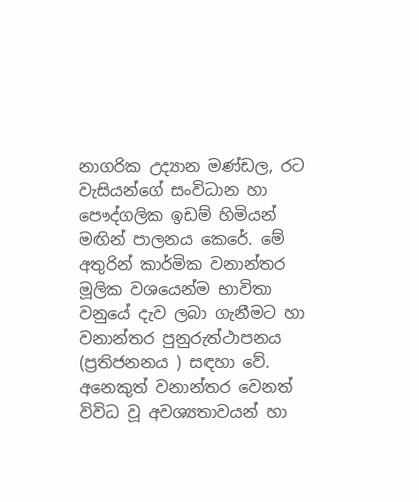නාගරික උද්‍යාන මණ්ඩල, රට වැසියන්ගේ සංවිධාන හා පෞද්ගලික ඉඩම් හිමියන් මඟින් පාලනය කෙරේ. මේ අතුරින් කාර්මික වනාන්තර මූලික වශයෙන්ම භාවිතා වනුයේ දැව ලබා ගැනීමට හා වනාන්තර පුනුරුත්ථාපනය (ප්‍රතිජනනය ) සඳහා වේ. අනෙකුත් වනාන්තර වෙනත් විවිධ වූ අවශ්‍යතාවයන් හා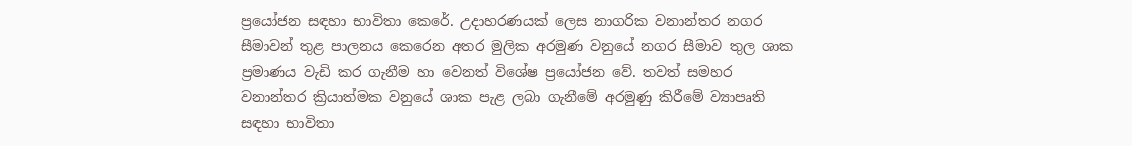ප්‍රයෝජන සඳහා භාවිතා කෙරේ. උදාහරණයක් ලෙස නාගරික වනාන්තර නගර සීමාවන් තුළ පාලනය කෙරෙන අතර මුලික අරමුණ වනුයේ නගර සීමාව තුල ශාක ප්‍රමාණය වැඩි කර ගැනීම හා වෙනත් විශේෂ ප්‍රයෝජන වේ. තවත් සමහර වනාන්තර ක්‍රියාත්මක වනුයේ ශාක පැළ ලබා ගැනීමේ අරමුණු කිරීමේ ව්‍යාපෘති සඳහා භාවිතා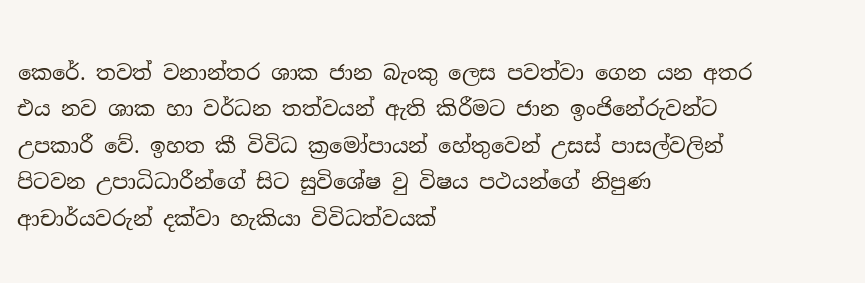කෙරේ. තවත් වනාන්තර ශාක ජාන බැංකු ලෙස පවත්වා ගෙන යන අතර එය නව ශාක හා වර්ධන තත්වයන් ඇති කිරීමට ජාන ඉංජිනේරුවන්ට උපකාරී වේ. ඉහත කී විවිධ ක්‍රමෝපායන් හේතුවෙන් උසස් පාසල්වලින් පිටවන උපාධිධාරීන්ගේ සිට සුවිශේෂ වු විෂය පථයන්ගේ නිපුණ ආචාර්යවරුන් දක්වා හැකියා විවිධත්වයක්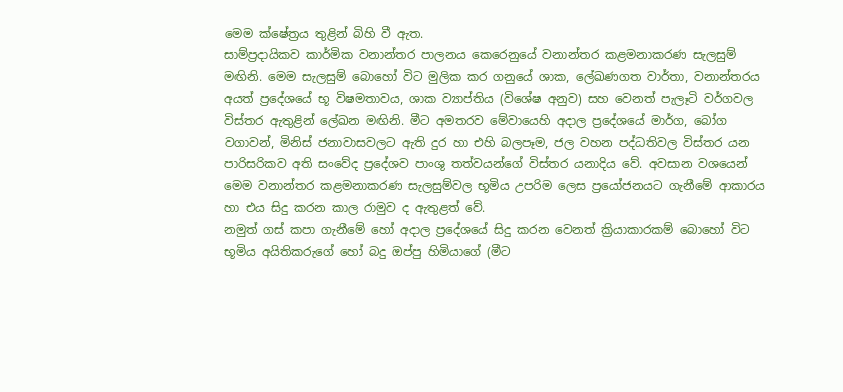මෙම ක්ෂේත්‍රය තුළින් බිහි වී ඇත.
සාම්ප්‍රදායිකව කාර්මික වනාන්තර පාලනය කෙරෙනුයේ වනාන්තර කළමනාකරණ සැලසුම් මඟිනි. මෙම සැලසුම් බොහෝ විට මුලික කර ගනුයේ ශාක, ලේඛණගත වාර්තා, වනාන්තරය අයත් ප්‍රදේශයේ භූ විෂමතාවය, ශාක ව්‍යාප්තිය (විශේෂ අනුව) සහ ‍වෙනත් පැලෑටි වර්ගවල විස්තර ඇතුළින් ලේඛන මඟිනි. මීට අමතරව මේවායෙහි අදාල ප්‍රදේශයේ මාර්ග, බෝග වගාවන්, මිනිස් ජනාවාසවලට ඇති දුර හා එහි බලපෑම, ජල වහන පද්ධතිවල විස්තර යන පාරිසරිකව අති සංවේද ප්‍රදේශව පාංශු තත්වයන්ගේ විස්තර යනාදිය වේ. අවසාන වශයෙන් මෙම වනාන්තර කළමනාකරණ සැලසුම්වල භූමිය උපරිම ලෙස ප්‍රයෝජනයට ගැනීමේ ආකාරය හා එය සිදු කරන කාල රාමුව ද ඇතුළත් වේ.
නමුත් ගස් කපා ගැනීමේ හෝ අදාල ප්‍රදේශයේ සිදු කරන වෙනත් ක්‍රියාකාරකම් බොහෝ විට භූමිය අයිතිකරුගේ හෝ බදු ඔප්පු හිමි‍යාගේ (මීට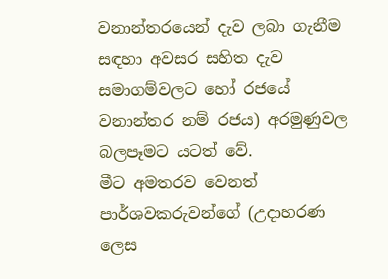වනාන්තරයෙන් දැව ලබා ගැනීම සඳහා අවසර සහිත දැව සමාගම්වලට හෝ රජයේ වනාන්තර නම් රජය) අරමුණුවල බලපෑමට යටත් වේ.
මීට අමතරව වෙනත් පාර්ශවකරුවන්ගේ (උදාහරණ ලෙස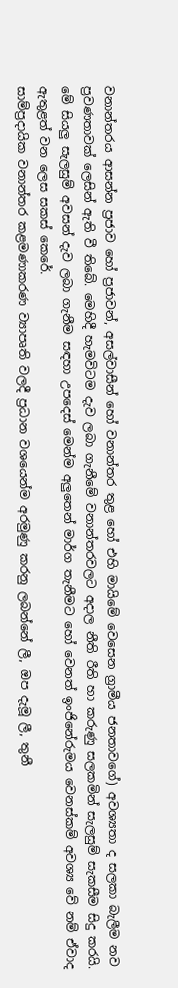වනාන්තරය ආසන්න ප්‍රජාව හෝ ප්‍රජාවන්, අසල්වාසීන් හෝ වනාන්තර තුළ හෝ එහි මායිමේ වෙසෙන ග්‍රාමීය ජනතාවගේ) අවශ්‍යතා ද සලකා බැලීම නව ප්‍රවණතාවක් ලෙසින් ඇති වී තිබේ. මෙහිදී හැමවිටම දැව ලබා ගැනීමේ වනාන්තරවලට අදාල නීති රීති හා කරුණු සලකමින් සැලසුම් සැකසීම සිදු කරයි. මේ සියලු සැලසුම් අවසන් දැව ලබා ගැනීම සඳහා උපදෙස් මෙන්ම අලුතෙන් මාර්ග තැනීමට හෝ වෙනත් ඉංජිනේරුමය වෙනස්කම් අවශ්‍ය වේ නම් ඒවාද ඇතුළත් වන ලෙස සකස් කෙරේ.
සාම්ප්‍රදායික වනාන්තර කළමණාකරණ ව්‍යාපෘති වලදී ප්‍රධාන වශයෙන්ම අරමුණු කරනු ලබන්නේ ලී, ඔප දැමූ ලී, තුනී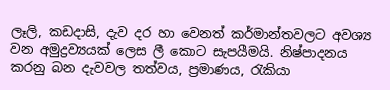ලෑලි, කඩදාසි, දැව දර හා වෙනත් කර්මාන්තවලට අවශ්‍ය වන අමුද්‍රව්‍යයක් ලෙස ලී කොට සැපයීමයි. නිෂ්පාදනය කරනු බන දැවවල තත්වය, ප්‍රමාණය, රැකියා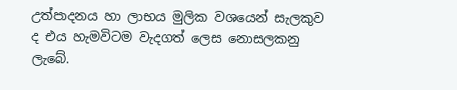උත්පාදනය හා ලාභය මුලික වශයෙන් සැලකුව ද එය හැමවිටම වැදගත් ලෙස නොසලකනු ලැබේ.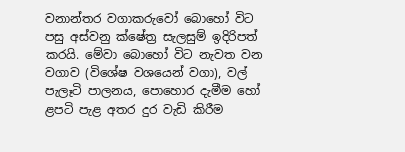වනාන්තර වගාකරුවෝ බොහෝ විට පසු අස්වනු ක්ෂේත්‍ර සැලසුම් ඉදිරිපත් කරයි. මේවා බොහෝ විට නැවත වන වගාව (විශේෂ වශයෙන් වගා), වල් පැලෑටි පාලනය, පොහොර දැමීම හෝ ළපටි පැළ අතර දුර වැඩි කිරීම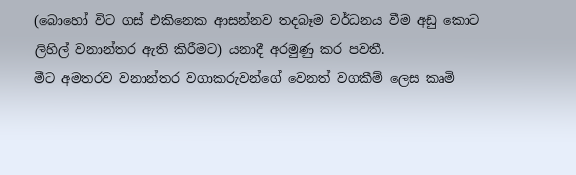(බොහෝ විට ගස් එකිනෙක ආසන්නව තදබෑම වර්ධනය වීම අඩු කොට ලිහිල් වනාන්තර ඇති කිරීමට) යනාදී අරමුණු කර පවතී.
මීට අමතරව වනාන්තර වගාකරුවන්ගේ වෙනත් වගකීම් ලෙස කෘමි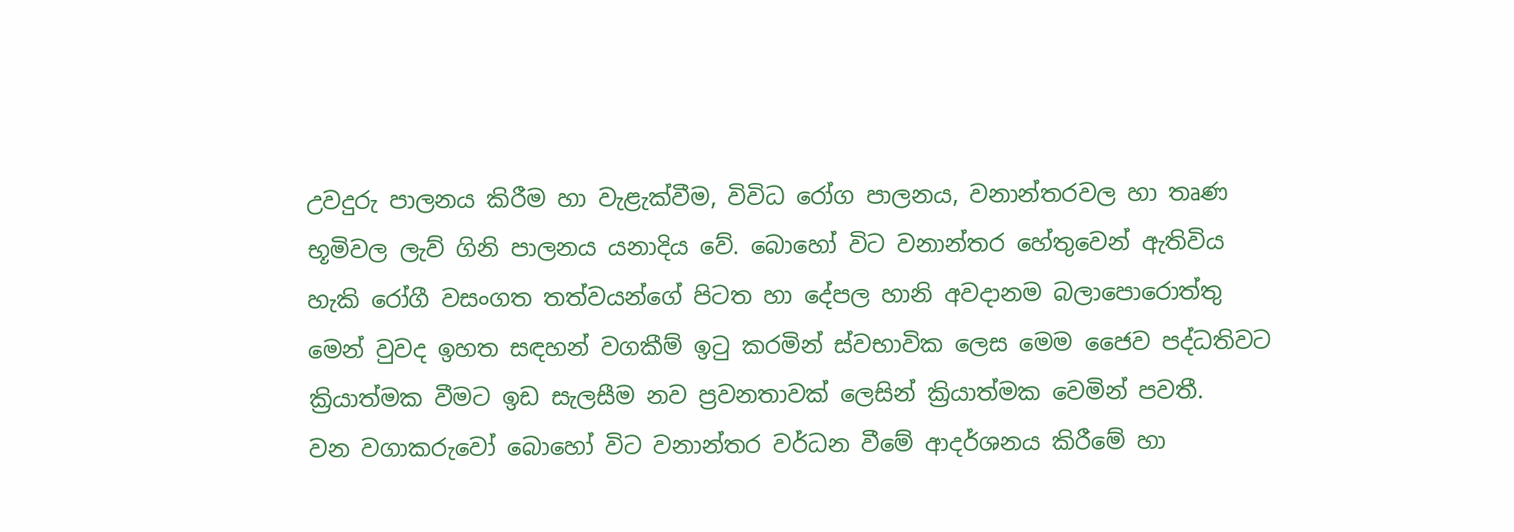උවදුරු පාලනය කිරීම හා වැළැක්වීම, විවිධ රෝග පාලනය, වනාන්තරවල හා තෘණ භූමිවල ලැව් ගිනි පාලනය යනාදිය වේ. බොහෝ විට වනාන්තර හේතුවෙන් ඇතිවිය හැකි රෝගී වසංගත තත්වයන්ගේ පිටත හා දේපල හානි අවදානම බලාපොරොත්තු මෙන් වුවද ඉහත සඳහන් වගකීම් ඉටු කරමින් ස්වභාවික ලෙස මෙම ජෛව පද්ධතිවට ක්‍රියාත්මක වීමට ඉඩ සැලසීම නව ප්‍රවනතාවක් ලෙසින් ක්‍රියාත්මක වෙමින් පවතී.
වන වගාකරුවෝ බොහෝ විට වනාන්තර වර්ධන වීමේ ආදර්ශනය කිරීමේ හා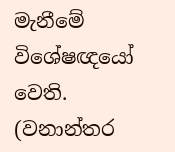මැනීමේ විශේෂඥයෝ වෙති. (වනාන්තර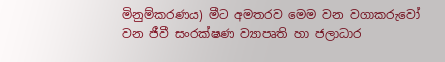මිනුම්කරණය) මීට අමතරව මෙම වන වගාකරුවෝ වන ජීවී සංරක්ෂණ ව්‍යාපෘති හා ජලාධාර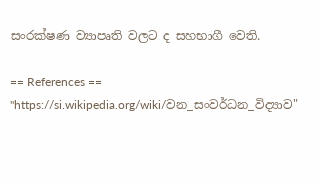සංරක්ෂණ ව්‍යාපෘති වලට ද සහභාගී වෙති.

== References ==
"https://si.wikipedia.org/wiki/වන_සංවර්ධන_විද්‍යාව"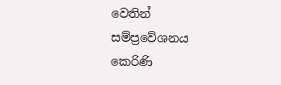වෙතින් සම්ප්‍රවේශනය කෙරිණි